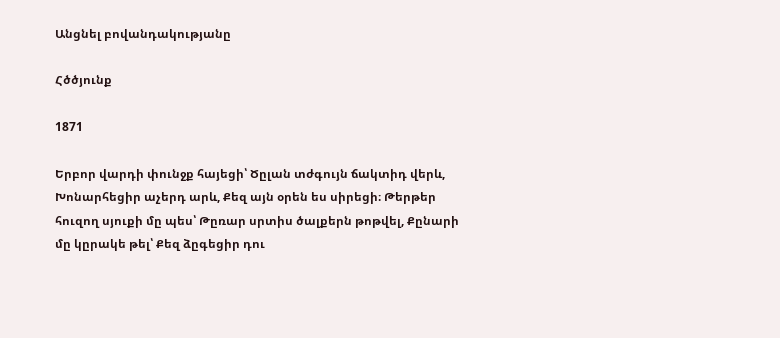Անցնել բովանդակությանը

Հծծյունք

1871

Երբոր վարդի փունջք հայեցի՝ Ծըլան տժգույն ճակտիդ վերև, Խոնարհեցիր աչերդ արև, Քեզ այն օրեն ես սիրեցի։ Թերթեր հուզող սյուքի մը պես՝ Թըռար սրտիս ծալքերն թոթվել, Քընարի մը կըրակե թել՝ Քեզ ձըգեցիր դու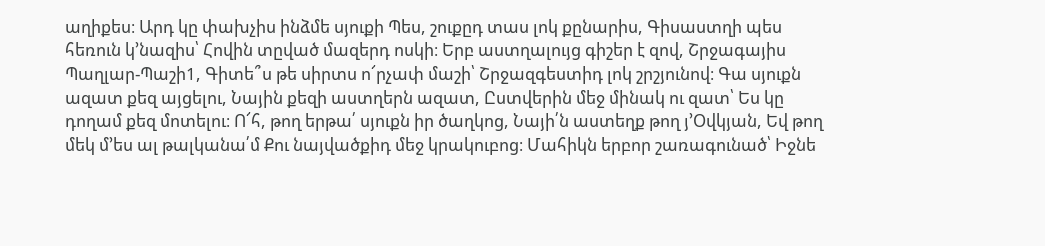աղիքես։ Արդ կը փախչիս ինձմե սյուքի Պես, շուքըդ տաս լոկ քընարիս, Գիսաստղի պես հեռուն կ՚նազիս՝ Հովին տըված մազերդ ոսկի։ Երբ աստղալույց գիշեր է զով, Շրջագայիս Պաղլար-Պաշի1, Գիտե՞ս թե սիրտս ո՜րչափ մաշի՝ Շրջազգեստիդ լոկ շրշյունով։ Գա սյուքն ազատ քեզ այցելու, Նային քեզի աստղերն ազատ, Ըստվերին մեջ մինակ ու զատ՝ Ես կը դողամ քեզ մոտելու։ Ո՜հ, թող երթա՛ սյուքն իր ծաղկոց, Նայի՛ն աստեղք թող յ՚Օվկյան, Եվ թող մեկ մ՚ես ալ թալկանա՛մ Քու նայվածքիդ մեջ կրակուբոց։ Մահիկն երբոր շառագունած՝ Իջնե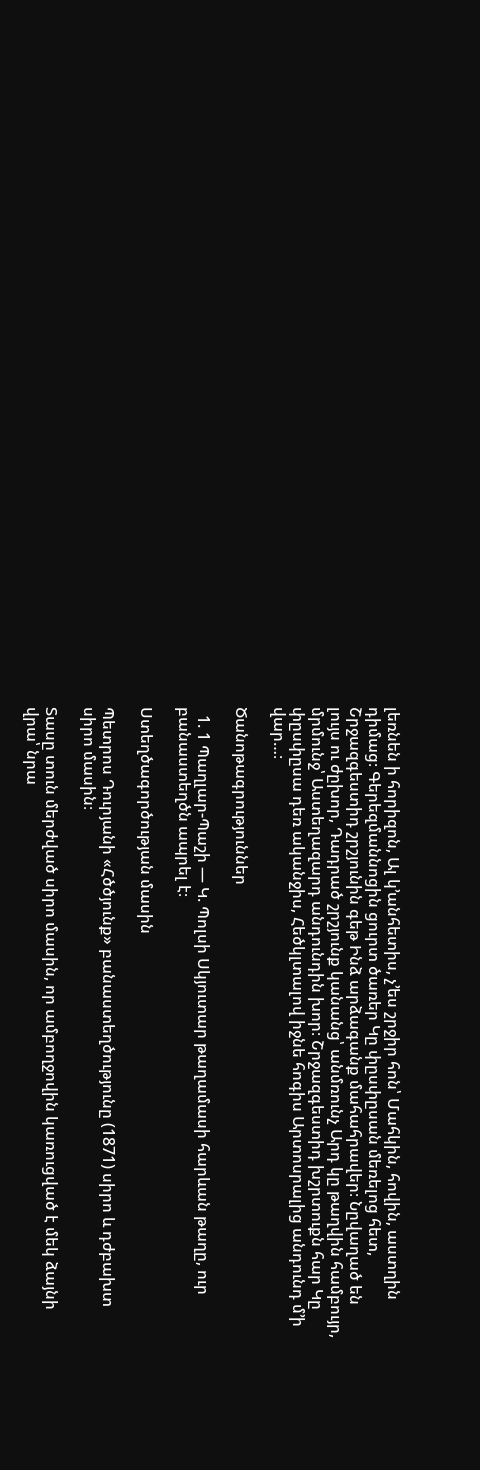լեռնեն ի հորիզոն, Ալ կ՚անհետիս, չ՚ես շրջիր հոն՝ Մահկին, հովին, աստղին դիմաց։ Գերեզմաննոցին ցուրտ ծառեր Կը փըսփըսան մեռելոց հետ, Շրջազգեստիդ շրշյունին գեթ Ինձ արձագանք մահահրավեր։ Նըվաղած են լույս ու ժըխոր, Դադրած շրշյունք կանանց՝ անմռունչ Արդ կը թաղվին համբույր, մրմունջ՝ Աստեղազարդ անդունդին խոր։ Շրջազգեստիդ խշրտուքն հար Կը փըսփըսա դեռ ականջիս, Հեծկլտալով իջնե հոգիս Արտոսրալից անդունդ մ՚ի վար…։

Ծանոթագրություններ

  1. 1 Պաղլար-Պաշի — Կ. Պոլսի Սկյուտար թաղամասի հարևան թաղը, ուր բանաստեղծն ապրել է։

Ստեղծագործության մասին

Պետրոս Դուրյանի «Հծծյունք» բանաստեղծությունը (1871) սիրո և դժբախտ սիրո մասին։

Տասը տուն մերժված սիրո մասին, որ ամբողջովին կառուցված է մեկ ձայնի վրա՝ նրա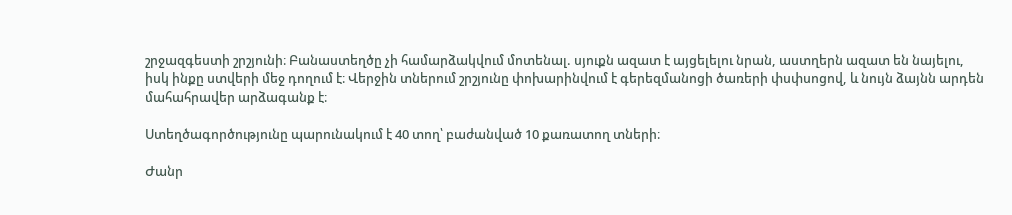շրջազգեստի շրշյունի։ Բանաստեղծը չի համարձակվում մոտենալ. սյուքն ազատ է այցելելու նրան, աստղերն ազատ են նայելու, իսկ ինքը ստվերի մեջ դողում է։ Վերջին տներում շրշյունը փոխարինվում է գերեզմանոցի ծառերի փսփսոցով, և նույն ձայնն արդեն մահահրավեր արձագանք է։

Ստեղծագործությունը պարունակում է 40 տող՝ բաժանված 10 քառատող տների։

Ժանր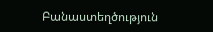Բանաստեղծություն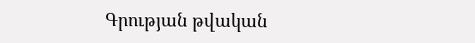Գրության թվական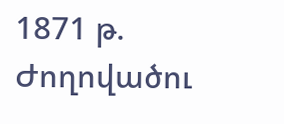1871 թ.
Ժողովածու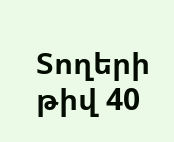Տողերի թիվ 40